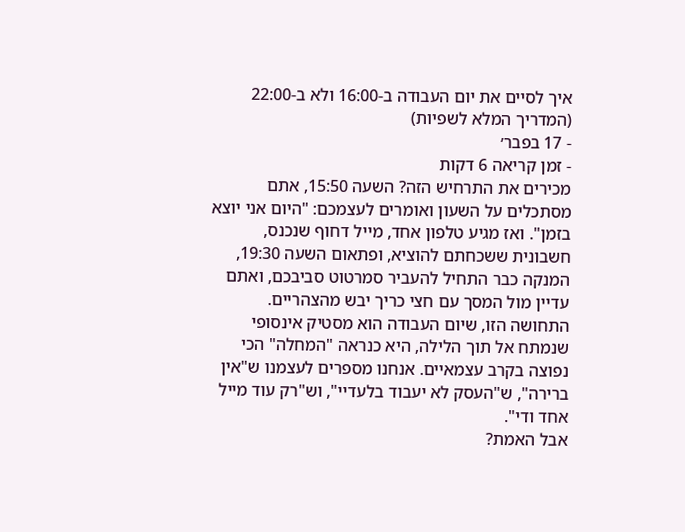איך לסיים את יום העבודה ב-16:00 ולא ב-22:00 (המדריך המלא לשפיות)
- 17 בפבר׳
- זמן קריאה 6 דקות
מכירים את התרחיש הזה? השעה 15:50, אתם מסתכלים על השעון ואומרים לעצמכם: "היום אני יוצא בזמן". ואז מגיע טלפון אחד, מייל דחוף שנכנס, חשבונית ששכחתם להוציא, ופתאום השעה 19:30, המנקה כבר התחיל להעביר סמרטוט סביבכם, ואתם עדיין מול המסך עם חצי כריך יבש מהצהריים.
התחושה הזו, שיום העבודה הוא מסטיק אינסופי שנמתח אל תוך הלילה, היא כנראה "המחלה" הכי נפוצה בקרב עצמאיים. אנחנו מספרים לעצמנו ש"אין ברירה", ש"העסק לא יעבוד בלעדיי", וש"רק עוד מייל אחד ודי".
אבל האמת?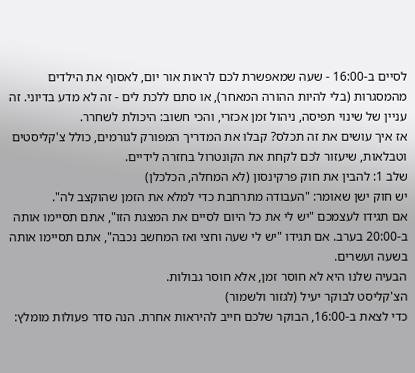לסיים ב-16:00 - שעה שמאפשרת לכם לראות אור יום, לאסוף את הילדים מהמסגרות (בלי להיות ההורה המאחר), או סתם ללכת לים - זה לא מדע בדיוני. זה עניין של שינוי תפיסה, ניהול זמן אכזרי, והכי חשוב: היכולת לשחרר.
אז איך עושים את זה תכלס? קבלו את המדריך המפורק לגורמים, כולל צ'קליסטים וטבלאות, שיעזור לכם לקחת את הקונטרול בחזרה לידיים.
שלב 1: להבין את חוק פרקינסון (לא המחלה, הכלכלן)
יש חוק ישן שאומר: "העבודה מתרחבת כדי למלא את הזמן שהוקצב לה".
אם תגידו לעצמכם "יש לי את כל היום לסיים את המצגת הזו", אתם תסיימו אותה ב-20:00 בערב. אם תגידו "יש לי שעה וחצי ואז המחשב נכבה", אתם תסיימו אותה בשעה ועשרים.
הבעיה שלנו היא לא חוסר זמן, אלא חוסר גבולות.
הצ'קליסט לבוקר יעיל (לגזור ולשמור)
כדי לצאת ב-16:00, הבוקר שלכם חייב להיראות אחרת. הנה סדר פעולות מומלץ: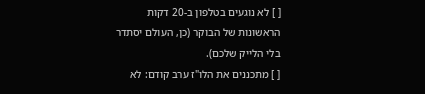[ ] לא נוגעים בטלפון ב-20 דקות הראשונות של הבוקר (כן, העולם יסתדר בלי הלייק שלכם).
[ ] מתכננים את הלו"ז ערב קודם: לא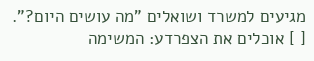מגיעים למשרד ושואלים "מה עושים היום?".
[ ] אוכלים את הצפרדע: המשימה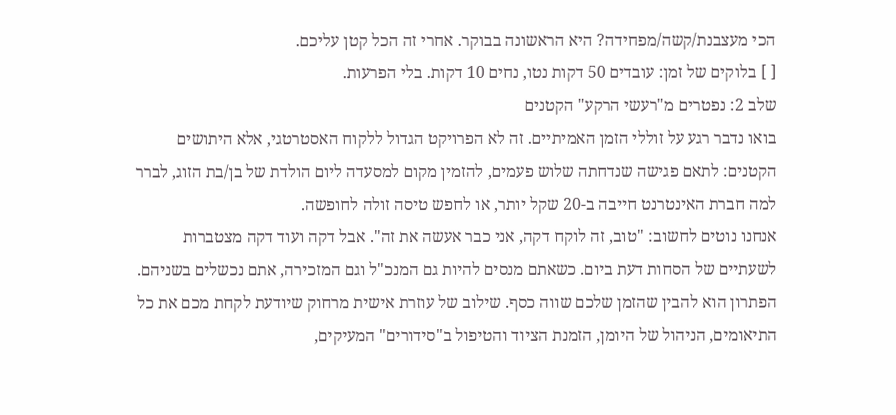הכי מעצבנת/קשה/מפחידה? היא הראשונה בבוקר. אחרי זה הכל קטן עליכם.
[ ] בלוקים של זמן: עובדים 50 דקות נטו, נחים 10 דקות. בלי הפרעות.
שלב 2: נפטרים מ"רעשי הרקע" הקטנים
בואו נדבר רגע על זוללי הזמן האמיתיים. זה לא הפרויקט הגדול ללקוח האסטרטגי, אלא היתושים הקטנים: לתאם פגישה שנדחתה שלוש פעמים, להזמין מקום למסעדה ליום הולדת של בן/בת הזוג, לברר למה חברת האינטרנט חייבה ב-20 שקל יותר, או לחפש טיסה זולה לחופשה.
אנחנו נוטים לחשוב: "טוב, זה לוקח דקה, אני כבר אעשה את זה". אבל דקה ועוד דקה מצטברות לשעתיים של הסחות דעת ביום. כשאתם מנסים להיות גם המנכ"ל וגם המזכירה, אתם נכשלים בשניהם. הפתרון הוא להבין שהזמן שלכם שווה כסף. שילוב של עוזרת אישית מרחוק שיודעת לקחת מכם את כל התיאומים, הניהול של היומן, הזמנת הציוד והטיפול ב"סידורים" המעיקים,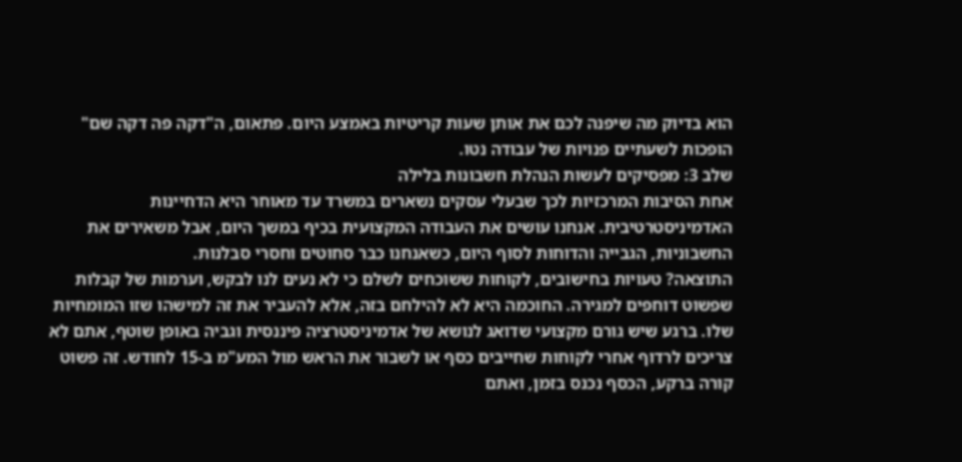הוא בדיוק מה שיפנה לכם את אותן שעות קריטיות באמצע היום. פתאום, ה"דקה פה דקה שם" הופכות לשעתיים פנויות של עבודה נטו.
שלב 3: מפסיקים לעשות הנהלת חשבונות בלילה
אחת הסיבות המרכזיות לכך שבעלי עסקים נשארים במשרד עד מאוחר היא הדחיינות האדמיניסטרטיבית. אנחנו עושים את העבודה המקצועית בכיף במשך היום, אבל משאירים את החשבוניות, הגבייה והדוחות לסוף היום, כשאנחנו כבר סחוטים וחסרי סבלנות.
התוצאה? טעויות בחישובים, לקוחות ששוכחים לשלם כי לא נעים לנו לבקש, וערמות של קבלות שפשוט דוחפים למגירה. החוכמה היא לא להילחם בזה, אלא להעביר את זה למישהו שזו המומחיות שלו. ברגע שיש גורם מקצועי שדואג לנושא של אדמיניסטרציה פיננסית וגביה באופן שוטף, אתם לא צריכים לרדוף אחרי לקוחות שחייבים כסף או לשבור את הראש מול המע"מ ב-15 לחודש. זה פשוט קורה ברקע, הכסף נכנס בזמן, ואתם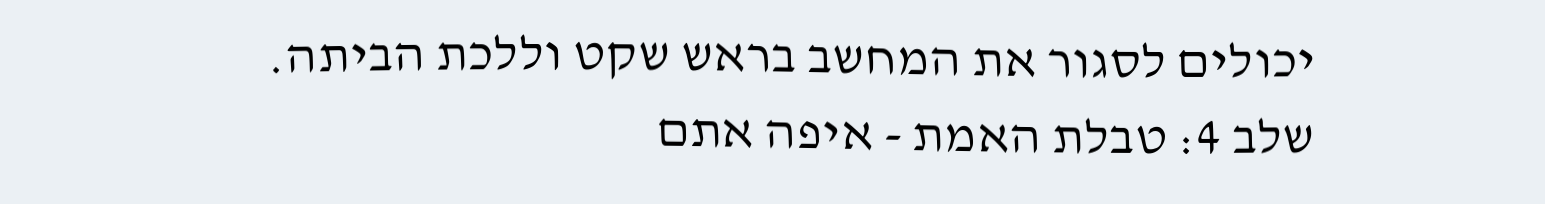יכולים לסגור את המחשב בראש שקט וללכת הביתה.
שלב 4: טבלת האמת - איפה אתם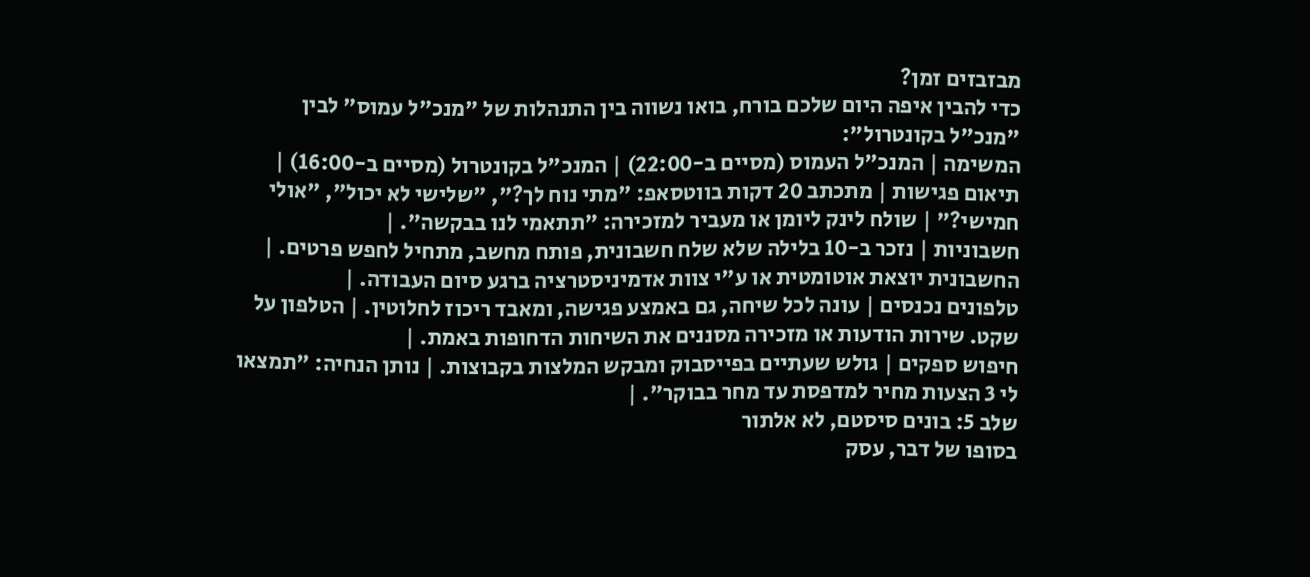מבזבזים זמן?
כדי להבין איפה היום שלכם בורח, בואו נשווה בין התנהלות של "מנכ"ל עמוס" לבין "מנכ"ל בקונטרול":
המשימה | המנכ"ל העמוס (מסיים ב-22:00) | המנכ"ל בקונטרול (מסיים ב-16:00) |
תיאום פגישות | מתכתב 20 דקות בווטסאפ: "מתי נוח לך?", "שלישי לא יכול", "אולי חמישי?" | שולח לינק ליומן או מעביר למזכירה: "תתאמי לנו בבקשה". |
חשבוניות | נזכר ב-10 בלילה שלא שלח חשבונית, פותח מחשב, מתחיל לחפש פרטים. | החשבונית יוצאת אוטומטית או ע"י צוות אדמיניסטרציה ברגע סיום העבודה. |
טלפונים נכנסים | עונה לכל שיחה, גם באמצע פגישה, ומאבד ריכוז לחלוטין. | הטלפון על שקט. שירות הודעות או מזכירה מסננים את השיחות הדחופות באמת. |
חיפוש ספקים | גולש שעתיים בפייסבוק ומבקש המלצות בקבוצות. | נותן הנחיה: "תמצאו לי 3 הצעות מחיר למדפסת עד מחר בבוקר". |
שלב 5: בונים סיסטם, לא אלתור
בסופו של דבר, עסק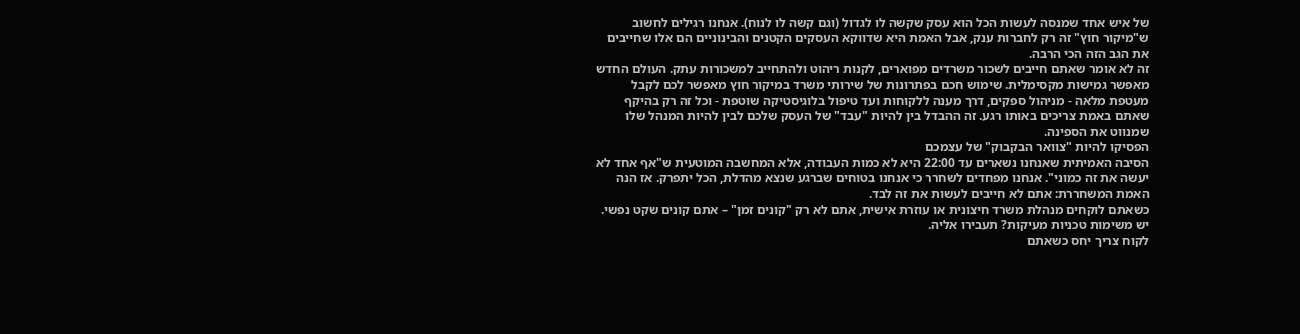של איש אחד שמנסה לעשות הכל הוא עסק שקשה לו לגדול (וגם קשה לו לנוח). אנחנו רגילים לחשוב ש"מיקור חוץ" זה רק לחברות ענק, אבל האמת היא שדווקא העסקים הקטנים והבינוניים הם אלו שחייבים את הגב הזה הכי הרבה.
זה לא אומר שאתם חייבים לשכור משרדים מפוארים, לקנות ריהוט ולהתחייב למשכורות עתק. העולם החדש מאפשר גמישות מקסימלית. שימוש חכם בפתרונות של שירותי משרד במיקור חוץ מאפשר לכם לקבל מעטפת מלאה - מניהול ספקים, דרך מענה ללקוחות ועד טיפול בלוגיסטיקה שוטפת - וכל זה רק בהיקף שאתם באמת צריכים באותו רגע. זה ההבדל בין להיות "עבד" של העסק שלכם לבין להיות המנהל שלו שמנווט את הספינה.
הפסיקו להיות "צוואר הבקבוק" של עצמכם
הסיבה האמיתית שאנחנו נשארים עד 22:00 היא לא כמות העבודה, אלא המחשבה המוטעית ש"אף אחד לא יעשה את זה כמוני". אנחנו מפחדים לשחרר כי אנחנו בטוחים שברגע שנצא מהדלת, הכל יתפרק. אז הנה האמת המשחררת: אתם לא חייבים לעשות את זה לבד.
כשאתם לוקחים מנהלת משרד חיצונית או עוזרת אישית, אתם לא רק "קונים זמן" – אתם קונים שקט נפשי.
יש משימות טכניות מעיקות? תעבירו אליה.
לקוח צריך יחס כשאתם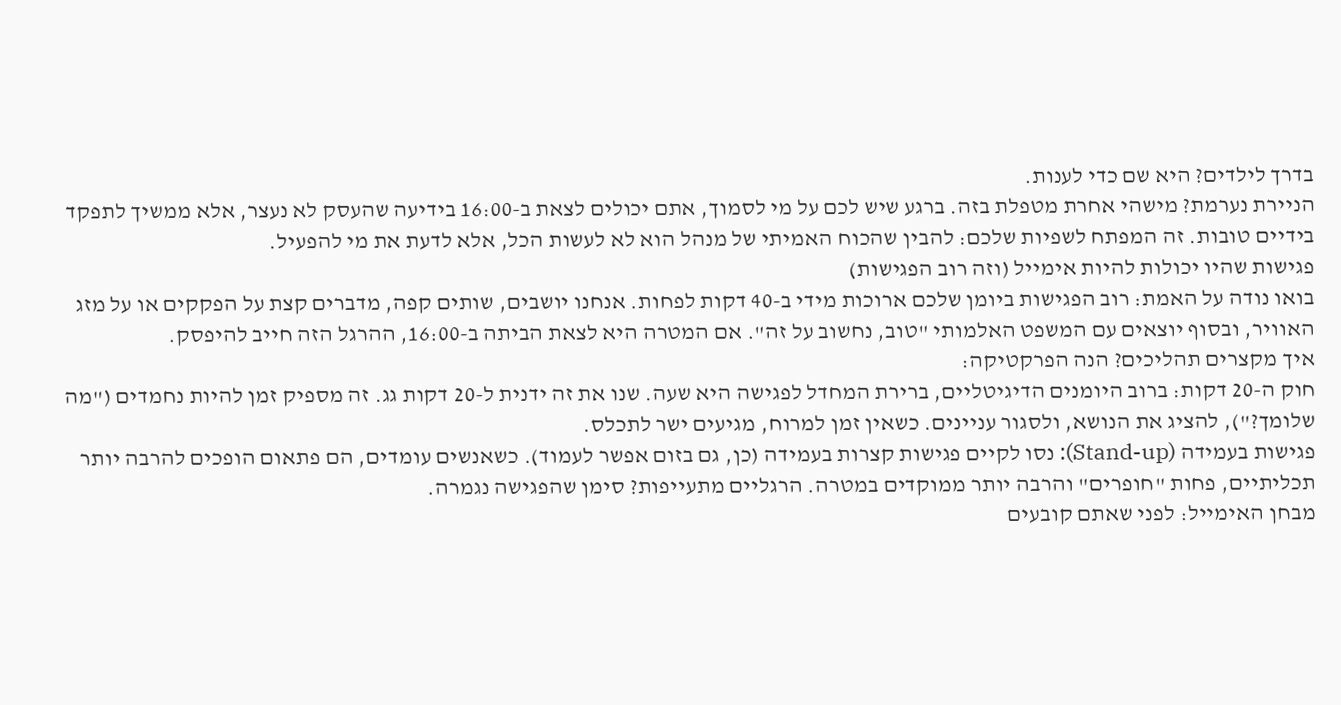בדרך לילדים? היא שם כדי לענות.
הניירת נערמת? מישהי אחרת מטפלת בזה. ברגע שיש לכם על מי לסמוך, אתם יכולים לצאת ב-16:00 בידיעה שהעסק לא נעצר, אלא ממשיך לתפקד בידיים טובות. זה המפתח לשפיות שלכם: להבין שהכוח האמיתי של מנהל הוא לא לעשות הכל, אלא לדעת את מי להפעיל.
פגישות שהיו יכולות להיות אימייל (וזה רוב הפגישות)
בואו נודה על האמת: רוב הפגישות ביומן שלכם ארוכות מידי ב-40 דקות לפחות. אנחנו יושבים, שותים קפה, מדברים קצת על הפקקים או על מזג האוויר, ובסוף יוצאים עם המשפט האלמותי "טוב, נחשוב על זה". אם המטרה היא לצאת הביתה ב-16:00, ההרגל הזה חייב להיפסק.
איך מקצרים תהליכים? הנה הפרקטיקה:
חוק ה-20 דקות: ברוב היומנים הדיגיטליים, ברירת המחדל לפגישה היא שעה. שנו את זה ידנית ל-20 דקות גג. זה מספיק זמן להיות נחמדים ("מה שלומך?"), להציג את הנושא, ולסגור עניינים. כשאין זמן למרוח, מגיעים ישר לתכלס.
פגישות בעמידה (Stand-up): נסו לקיים פגישות קצרות בעמידה (כן, גם בזום אפשר לעמוד). כשאנשים עומדים, הם פתאום הופכים להרבה יותר תכליתיים, פחות "חופרים" והרבה יותר ממוקדים במטרה. הרגליים מתעייפות? סימן שהפגישה נגמרה.
מבחן האימייל: לפני שאתם קובעים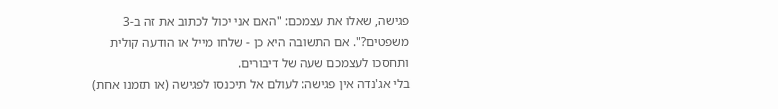פגישה, שאלו את עצמכם: "האם אני יכול לכתוב את זה ב-3 משפטים?". אם התשובה היא כן - שלחו מייל או הודעה קולית ותחסכו לעצמכם שעה של דיבורים.
בלי אג'נדה אין פגישה: לעולם אל תיכנסו לפגישה (או תזמנו אחת)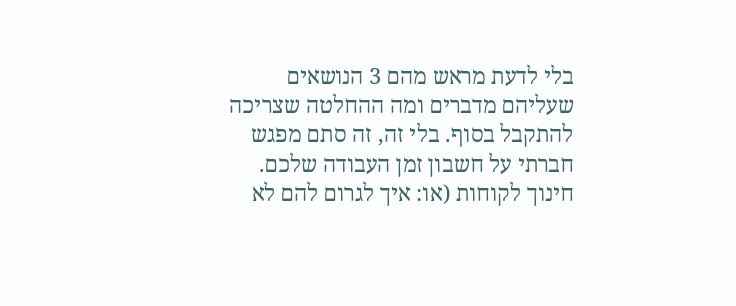בלי לדעת מראש מהם 3 הנושאים שעליהם מדברים ומה ההחלטה שצריכה להתקבל בסוף. בלי זה, זה סתם מפגש חברתי על חשבון זמן העבודה שלכם.
חינוך לקוחות (או: איך לגרום להם לא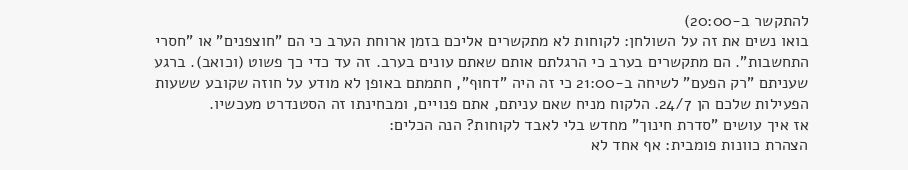להתקשר ב-20:00)
בואו נשים את זה על השולחן: לקוחות לא מתקשרים אליכם בזמן ארוחת הערב כי הם "חוצפנים" או "חסרי התחשבות". הם מתקשרים בערב כי הרגלתם אותם שאתם עונים בערב. זה עד כדי כך פשוט (וכואב). ברגע שעניתם "רק הפעם" לשיחה ב-21:00 כי זה היה "דחוף", חתמתם באופן לא מודע על חוזה שקובע ששעות הפעילות שלכם הן 24/7. הלקוח מניח שאם עניתם, אתם פנויים, ומבחינתו זה הסטנדרט מעכשיו.
אז איך עושים "סדרת חינוך" מחדש בלי לאבד לקוחות? הנה הכלים:
הצהרת כוונות פומבית: אף אחד לא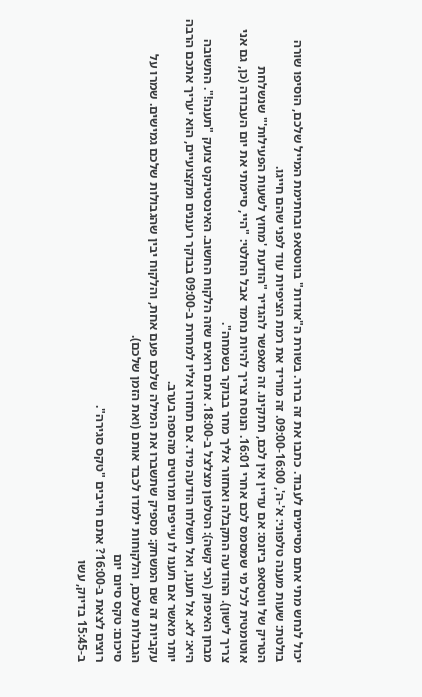יכול לנחש מתי אתם מסיימים לעבוד. כתבו את זה ברור. בשורת ה"אודות" בווטסאפ ובחתימת המייל שלכם, הוסיפו שורה בולטת: שעות מענה טלפוני: א'-ה', 09:00-16:00. זה מוריד את רמת הציפיות עוד לפני שהם חייגו.
הטריק של ווטסאפ ביזנס: אם עדיין אין לכם, תתקינו. זה מאפשר להגדיר "הודעת 'מחוץ לשעות הפעילות'" שנשלחת אוטומטית לכל מי שמסמס לכם אחרי 16:01. הנוסח צריך להיות נחמד אבל החלטי: "היי, סיימתי את יום העבודה (כן, גם אני צריך לישון). ההודעה התקבלה ואחזור אליך מחר בבוקר בשמחה".
מבחן האיפוק (הכי קשה): הטלפון מצלצל ב-18:00. אתם רואים שזה הלקוח החשוב. האינסטינקט צועק "תענה!". התשובה היא: לא. אל תענו, ואל תשלחו הודעה מיד. אם תחזרו אליו למחרת ב-09:00 בבוקר רעננים ומקצועיים, הוא יעריך אתכם הרבה יותר מאשר אם תענו לו עייפים ומרוטים מהספה בערב.
עקביות זה שם המשחק: מספיק שתשברו את המילה שלכם פעם אחת, והלקוח יבין שהגבולות שלכם גמישים. שמרו על הגבולות שלכם, והלקוחות ילמדו לכבד אותם (ואת הזמן שלכם).
סיכום: טקס סיום יום
רוצים לצאת ב-16:00? אתם חייבים "טקס סגירה".
ב-15:45 בדיוק, עשו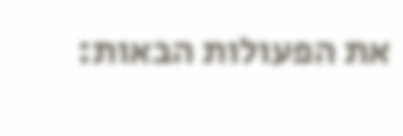את הפעולות הבאות: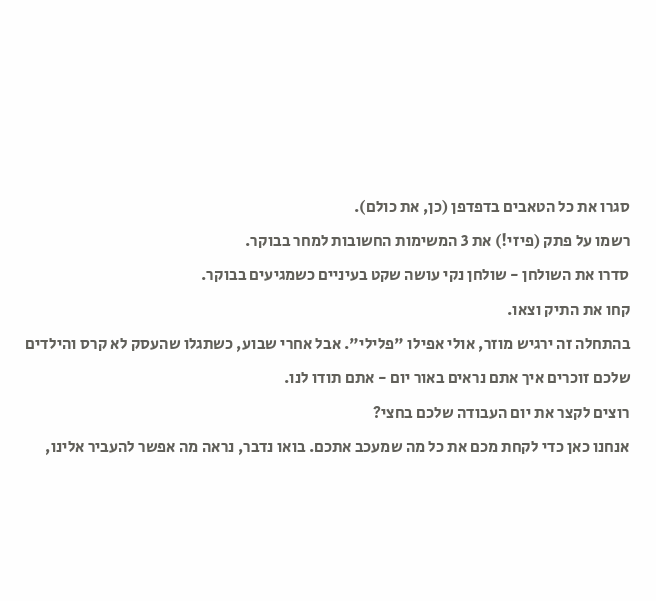סגרו את כל הטאבים בדפדפן (כן, את כולם).
רשמו על פתק (פיזי!) את 3 המשימות החשובות למחר בבוקר.
סדרו את השולחן - שולחן נקי עושה שקט בעיניים כשמגיעים בבוקר.
קחו את התיק וצאו.
בהתחלה זה ירגיש מוזר, אולי אפילו "פלילי". אבל אחרי שבוע, כשתגלו שהעסק לא קרס והילדים שלכם זוכרים איך אתם נראים באור יום - אתם תודו לנו.
רוצים לקצר את יום העבודה שלכם בחצי?
אנחנו כאן כדי לקחת מכם את כל מה שמעכב אתכם. בואו נדבר, נראה מה אפשר להעביר אלינו,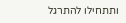ותתחילו להתרגל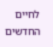לחיים החדשים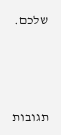שלכם.




תגובות